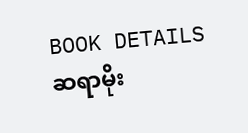BOOK DETAILS
ဆရာမိုး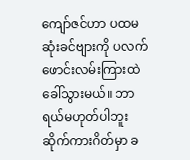ကျော်ဇင်ဟာ ပထမဆုံးခင်ဗျားကို ပလက်ဖောင်းလမ်းကြားထဲ ခေါ်သွားမယ်။ ဘာရယ်မဟုတ်ပါဘူး ဆိုက်ကားဂိတ်မှာ ခ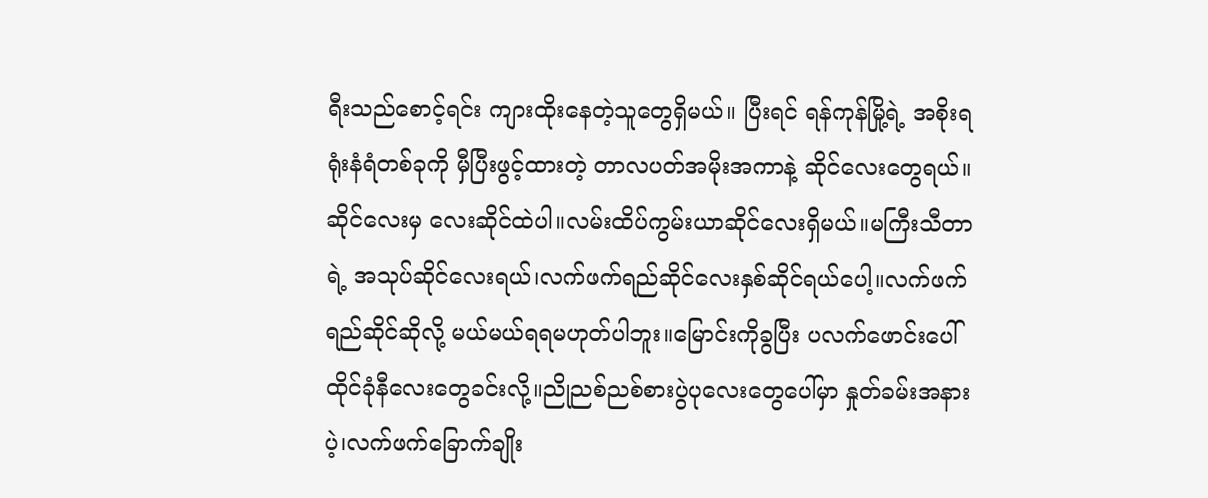ရီးသည်စောင့်ရင်း ကျားထိုးနေတဲ့သူတွေရှိမယ်။ ပြီးရင် ရန်ကုန်မြို့ရဲ့ အစိုးရရုံးနံရံတစ်ခုကို မှီပြီးဖွင့်ထားတဲ့ တာလပတ်အမိုးအကာနဲ့ ဆိုင်လေးတွေရယ်။ ဆိုင်လေးမှ လေးဆိုင်ထဲပါ။လမ်းထိပ်ကွမ်းယာဆိုင်လေးရှိမယ်။မကြီးသီတာရဲ့ အသုပ်ဆိုင်လေးရယ်၊လက်ဖက်ရည်ဆိုင်လေးနှစ်ဆိုင်ရယ်ပေါ့။လက်ဖက်ရည်ဆိုင်ဆိုလို့ မယ်မယ်ရရမဟုတ်ပါဘူး။မြောင်းကိုခွပြီး ပလက်ဖောင်းပေါ် ထိုင်ခုံနီလေးတွေခင်းလို့။ညိုညစ်ညစ်စားပွဲပုလေးတွေပေါ်မှာ နှုတ်ခမ်းအနားပဲ့၊လက်ဖက်ခြောက်ချိုး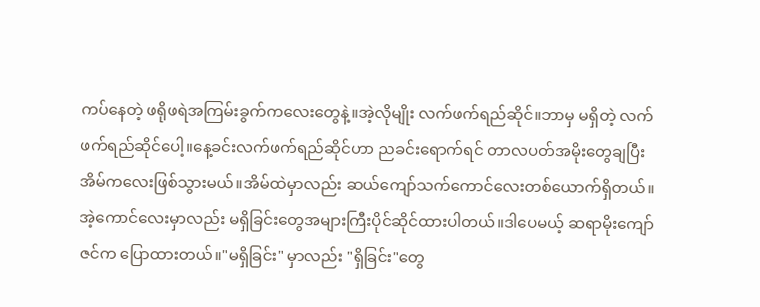ကပ်နေတဲ့ ဖရိုဖရဲအကြမ်းခွက်ကလေးတွေနဲ့။အဲ့လိုမျိုး လက်ဖက်ရည်ဆိုင်။ဘာမှ မရှိတဲ့ လက်ဖက်ရည်ဆိုင်ပေါ့။နေ့ခင်းလက်ဖက်ရည်ဆိုင်ဟာ ညခင်းရောက်ရင် တာလပတ်အမိုးတွေချပြီး အိမ်ကလေးဖြစ်သွားမယ်။အိမ်ထဲမှာလည်း ဆယ်ကျော်သက်ကောင်လေးတစ်ယောက်ရှိတယ်။အဲ့ကောင်လေးမှာလည်း မရှိခြင်းတွေအများကြီးပိုင်ဆိုင်ထားပါတယ်။ဒါပေမယ့် ဆရာမိုးကျော်ဇင်က ပြောထားတယ်။"မရှိခြင်း" မှာလည်း "ရှိခြင်း"တွေ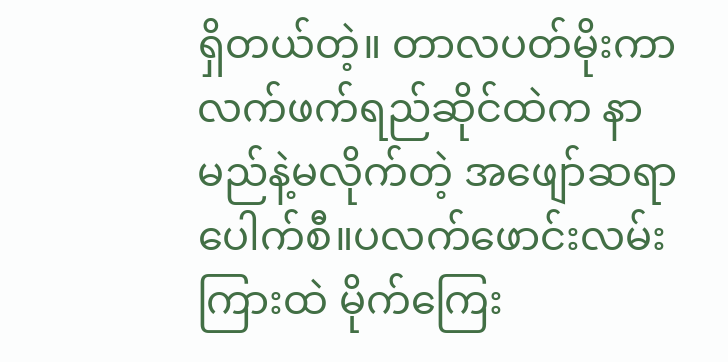ရှိတယ်တဲ့။ တာလပတ်မိုးကာလက်ဖက်ရည်ဆိုင်ထဲက နာမည်နဲ့မလိုက်တဲ့ အဖျော်ဆရာပေါက်စီ။ပလက်ဖောင်းလမ်းကြားထဲ မိုက်ကြေး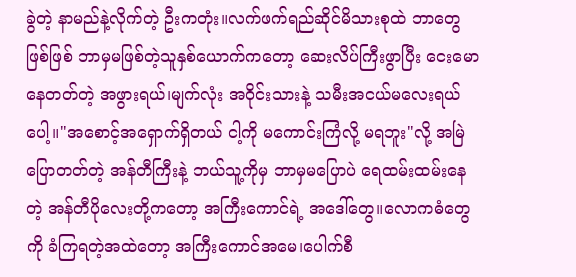ခွဲတဲ့ နာမည်နဲ့လိုက်တဲ့ ဦးကတုံး။လက်ဖက်ရည်ဆိုင်မိသားစုထဲ ဘာတွေဖြစ်ဖြစ် ဘာမှမဖြစ်တဲ့သူနှစ်ယောက်ကတော့ ဆေးလိပ်ကြီးဖွာပြီး ငေးမောနေတတ်တဲ့ အဖွားရယ်၊မျက်လုံး အဝိုင်းသားနဲ့ သမီးအငယ်မလေးရယ်ပေါ့။"အစောင့်အရှောက်ရှိတယ် ငါ့ကို မကောင်းကြံလို့ မရဘူး"လို့ အမြဲပြောတတ်တဲ့ အန်တီကြီးနဲ့ ဘယ်သူ့ကိုမှ ဘာမှမပြောပဲ ရေထမ်းထမ်းနေတဲ့ အန်တီပိုလေးတို့ကတော့ အကြီးကောင်ရဲ့ အဒေါ်တွေ။လောကဓံတွေကို ခံကြရတဲ့အထဲတော့ အကြီးကောင်အမေ၊ပေါက်စီ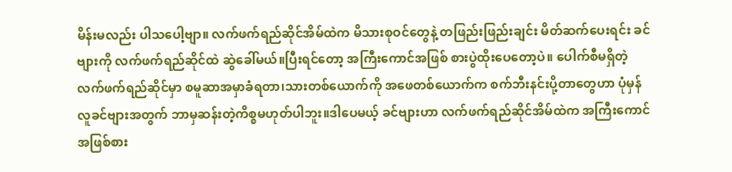မိန်းမလည်း ပါသပေါ့ဗျာ။ လက်ဖက်ရည်ဆိုင်အိမ်ထဲက မိသားစုဝင်တွေနဲ့ တဖြည်းဖြည်းချင်း မိတ်ဆက်ပေးရင်း ခင်ဗျားကို လက်ဖက်ရည်ဆိုင်ထဲ ဆွဲခေါ်မယ်။ပြီးရင်တော့ အကြီးကောင်အဖြစ် စားပွဲထိုးပေတော့ပဲ။ ပေါက်စီမရှိတဲ့လက်ဖက်ရည်ဆိုင်မှာ စမူဆာအမှာခံရတာ၊သားတစ်ယောက်ကို အဖေတစ်ယောက်က စက်ဘီးနင်းပို့တာတွေဟာ ပုံမှန်လူခင်ဗျားအတွက် ဘာမှဆန်းတဲ့ကိစ္စမဟုတ်ပါဘူး။ဒါပေမယ့် ခင်ဗျားဟာ လက်ဖက်ရည်ဆိုင်အိမ်ထဲက အကြီးကောင်အဖြစ်စား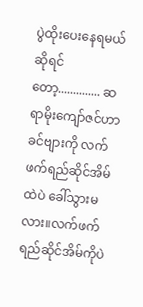ပွဲထိုးပေးနေရမယ်ဆိုရင်တော့.............. ဆရာမိုးကျော်ဇင်ဟာ ခင်ဗျားကို လက်ဖက်ရည်ဆိုင်အိမ်ထဲပဲ ခေါ်သွားမလား။လက်ဖက်ရည်ဆိုင်အိမ်ကိုပဲ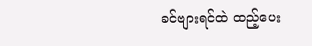ခင်ဗျားရင်ထဲ ထည့်ပေး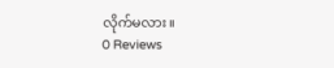လိုက်မလား။
0 Reviews